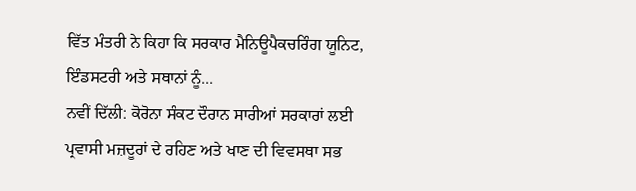ਵਿੱਤ ਮੰਤਰੀ ਨੇ ਕਿਹਾ ਕਿ ਸਰਕਾਰ ਮੈਨਿਊਪੈਕਚਰਿੰਗ ਯੂਨਿਟ, ਇੰਡਸਟਰੀ ਅਤੇ ਸਥਾਨਾਂ ਨੂੰ...
ਨਵੀਂ ਦਿੱਲੀ: ਕੋਰੋਨਾ ਸੰਕਟ ਦੌਰਾਨ ਸਾਰੀਆਂ ਸਰਕਾਰਾਂ ਲਈ ਪ੍ਰਵਾਸੀ ਮਜ਼ਦੂਰਾਂ ਦੇ ਰਹਿਣ ਅਤੇ ਖਾਣ ਦੀ ਵਿਵਸਥਾ ਸਭ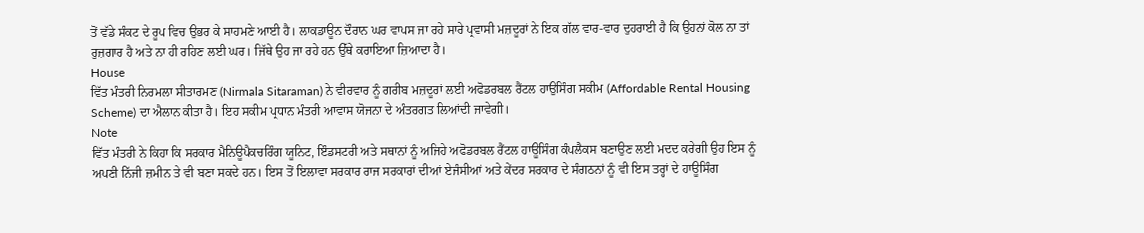ਤੋਂ ਵੱਡੇ ਸੰਕਟ ਦੇ ਰੂਪ ਵਿਚ ਉਭਰ ਕੇ ਸਾਹਮਣੇ ਆਈ ਹੈ। ਲਾਕਡਾਊਨ ਦੌਰਾਨ ਘਰ ਵਾਪਸ ਜਾ ਰਹੇ ਸਾਰੇ ਪ੍ਰਵਾਸੀ ਮਜ਼ਦੂਰਾਂ ਨੇ ਇਕ ਗੱਲ ਵਾਰ-ਵਾਰ ਦੁਹਰਾਈ ਹੈ ਕਿ ਉਹਨਾਂ ਕੋਲ ਨਾ ਤਾਂ ਰੁਜ਼ਗਾਰ ਹੈ ਅਤੇ ਨਾ ਹੀ ਰਹਿਣ ਲਈ ਘਰ। ਜਿੱਥੇ ਉਹ ਜਾ ਰਹੇ ਹਨ ਉੱਥੇ ਕਰਾਇਆ ਜ਼ਿਆਦਾ ਹੈ।
House
ਵਿੱਤ ਮੰਤਰੀ ਨਿਰਮਲਾ ਸੀਤਾਰਮਣ (Nirmala Sitaraman) ਨੇ ਵੀਰਵਾਰ ਨੂੰ ਗਰੀਬ ਮਜ਼ਦੂਰਾਂ ਲਈ ਅਫੋਡਰਬਲ ਰੈਂਟਲ ਹਾਉਸਿੰਗ ਸਕੀਮ (Affordable Rental Housing Scheme) ਦਾ ਐਲਾਨ ਕੀਤਾ ਹੈ। ਇਹ ਸਕੀਮ ਪ੍ਰਧਾਨ ਮੰਤਰੀ ਆਵਾਸ ਯੋਜਨਾ ਦੇ ਅੰਤਰਗਤ ਲਿਆਂਦੀ ਜਾਵੇਗੀ।
Note
ਵਿੱਤ ਮੰਤਰੀ ਨੇ ਕਿਹਾ ਕਿ ਸਰਕਾਰ ਮੈਨਿਊਪੈਕਚਰਿੰਗ ਯੂਨਿਟ, ਇੰਡਸਟਰੀ ਅਤੇ ਸਥਾਨਾਂ ਨੂੰ ਅਜਿਹੇ ਅਫੋਡਰਬਲ ਰੈਂਟਲ ਹਾਊਸਿੰਗ ਕੰਪਲੈਕਸ ਬਣਾਉਣ ਲਈ ਮਦਦ ਕਰੇਗੀ ਉਹ ਇਸ ਨੂੰ ਅਪਣੀ ਨਿੱਜੀ ਜ਼ਮੀਨ ਤੇ ਵੀ ਬਣਾ ਸਕਦੇ ਹਨ। ਇਸ ਤੋਂ ਇਲਾਵਾ ਸਰਕਾਰ ਰਾਜ ਸਰਕਾਰਾਂ ਦੀਆਂ ਏਜੰਸੀਆਂ ਅਤੇ ਕੇਂਦਰ ਸਰਕਾਰ ਦੇ ਸੰਗਠਨਾਂ ਨੂੰ ਵੀ ਇਸ ਤਰ੍ਹਾਂ ਦੇ ਹਾਊਸਿੰਗ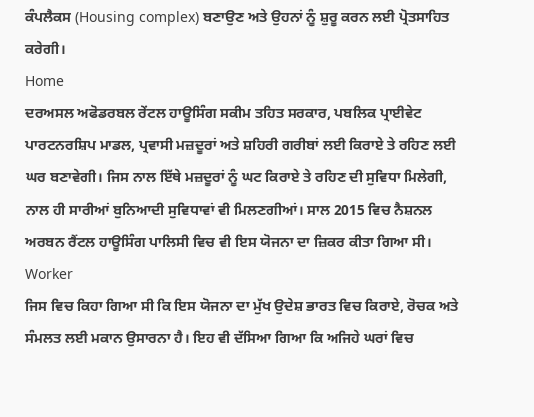ਕੰਪਲੈਕਸ (Housing complex) ਬਣਾਉਣ ਅਤੇ ਉਹਨਾਂ ਨੂੰ ਸ਼ੁਰੂ ਕਰਨ ਲਈ ਪ੍ਰੋਤਸਾਹਿਤ ਕਰੇਗੀ।
Home
ਦਰਅਸਲ ਅਫੋਡਰਬਲ ਰੇਂਟਲ ਹਾਊਸਿੰਗ ਸਕੀਮ ਤਹਿਤ ਸਰਕਾਰ, ਪਬਲਿਕ ਪ੍ਰਾਈਵੇਟ ਪਾਰਟਨਰਸ਼ਿਪ ਮਾਡਲ, ਪ੍ਰਵਾਸੀ ਮਜ਼ਦੂਰਾਂ ਅਤੇ ਸ਼ਹਿਰੀ ਗਰੀਬਾਂ ਲਈ ਕਿਰਾਏ ਤੇ ਰਹਿਣ ਲਈ ਘਰ ਬਣਾਵੇਗੀ। ਜਿਸ ਨਾਲ ਇੱਥੇ ਮਜ਼ਦੂਰਾਂ ਨੂੰ ਘਟ ਕਿਰਾਏ ਤੇ ਰਹਿਣ ਦੀ ਸੁਵਿਧਾ ਮਿਲੇਗੀ, ਨਾਲ ਹੀ ਸਾਰੀਆਂ ਬੁਨਿਆਦੀ ਸੁਵਿਧਾਵਾਂ ਵੀ ਮਿਲਣਗੀਆਂ। ਸਾਲ 2015 ਵਿਚ ਨੈਸ਼ਨਲ ਅਰਬਨ ਰੈਂਟਲ ਹਾਊਸਿੰਗ ਪਾਲਿਸੀ ਵਿਚ ਵੀ ਇਸ ਯੋਜਨਾ ਦਾ ਜ਼ਿਕਰ ਕੀਤਾ ਗਿਆ ਸੀ।
Worker
ਜਿਸ ਵਿਚ ਕਿਹਾ ਗਿਆ ਸੀ ਕਿ ਇਸ ਯੋਜਨਾ ਦਾ ਮੁੱਖ ਉਦੇਸ਼ ਭਾਰਤ ਵਿਚ ਕਿਰਾਏ, ਰੋਚਕ ਅਤੇ ਸੰਮਲਤ ਲਈ ਮਕਾਨ ਉਸਾਰਨਾ ਹੈ। ਇਹ ਵੀ ਦੱਸਿਆ ਗਿਆ ਕਿ ਅਜਿਹੇ ਘਰਾਂ ਵਿਚ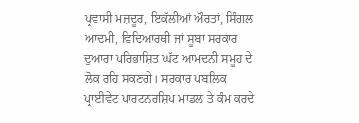ਪ੍ਰਵਾਸੀ ਮਜ਼ਦੂਰ, ਇਕੱਲੀਆਂ ਔਰਤਾਂ, ਸਿੰਗਲ ਆਦਮੀ, ਵਿਦਿਆਰਥੀ ਜਾਂ ਸੂਬਾ ਸਰਕਾਰ ਦੁਆਰਾ ਪਰਿਭਾਸ਼ਿਤ ਘੱਟ ਆਮਦਨੀ ਸਮੂਹ ਦੇ ਲੋਕ ਰਹਿ ਸਕਣਗੇ। ਸਰਕਾਰ ਪਬਲਿਕ ਪ੍ਰਾਈਵੇਟ ਪਾਰਟਨਰਸ਼ਿਪ ਮਾਡਲ ਤੇ ਕੰਮ ਕਰਦੇ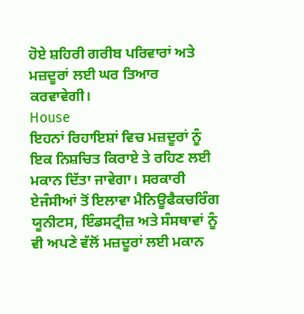ਹੋਏ ਸ਼ਹਿਰੀ ਗਰੀਬ ਪਰਿਵਾਰਾਂ ਅਤੇ ਮਜ਼ਦੂਰਾਂ ਲਈ ਘਰ ਤਿਆਰ ਕਰਵਾਵੇਗੀ।
House
ਇਹਨਾਂ ਰਿਹਾਇਸ਼ਾਂ ਵਿਚ ਮਜ਼ਦੂਰਾਂ ਨੂੰ ਇਕ ਨਿਸ਼ਚਿਤ ਕਿਰਾਏ ਤੇ ਰਹਿਣ ਲਈ ਮਕਾਨ ਦਿੱਤਾ ਜਾਵੇਗਾ। ਸਰਕਾਰੀ ਏਜੰਸੀਆਂ ਤੋਂ ਇਲਾਵਾ ਮੈਨਿਊਫੈਕਚਰਿੰਗ ਯੂਨੀਟਸ, ਇੰਡਸਟ੍ਰੀਜ਼ ਅਤੇ ਸੰਸਥਾਵਾਂ ਨੂੰ ਵੀ ਅਪਣੇ ਵੱਲੋਂ ਮਜ਼ਦੂਰਾਂ ਲਈ ਮਕਾਨ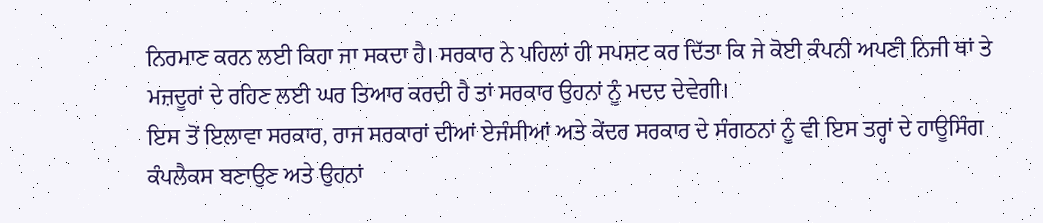ਨਿਰਮਾਣ ਕਰਨ ਲਈ ਕਿਹਾ ਜਾ ਸਕਦਾ ਹੈ। ਸਰਕਾਰ ਨੇ ਪਹਿਲਾਂ ਹੀ ਸਪਸ਼ਟ ਕਰ ਦਿੱਤਾ ਕਿ ਜੇ ਕੋਈ ਕੰਪਨੀ ਅਪਣੀ ਨਿਜੀ ਥਾਂ ਤੇ ਮਜ਼ਦੂਰਾਂ ਦੇ ਰਹਿਣ ਲਈ ਘਰ ਤਿਆਰ ਕਰਦੀ ਹੈ ਤਾਂ ਸਰਕਾਰ ਉਹਨਾਂ ਨੂੰ ਮਦਦ ਦੇਵੇਗੀ।
ਇਸ ਤੋਂ ਇਲਾਵਾ ਸਰਕਾਰ, ਰਾਜ ਸਰਕਾਰਾਂ ਦੀਆਂ ਏਜੰਸੀਆਂ ਅਤੇ ਕੇਂਦਰ ਸਰਕਾਰ ਦੇ ਸੰਗਠਨਾਂ ਨੂੰ ਵੀ ਇਸ ਤਰ੍ਹਾਂ ਦੇ ਹਾਊਸਿੰਗ ਕੰਪਲੈਕਸ ਬਣਾਉਣ ਅਤੇ ਉਹਨਾਂ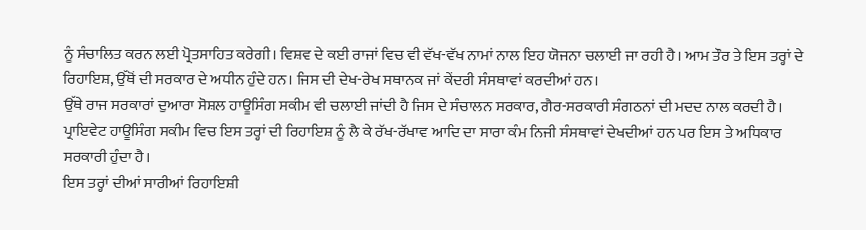ਨੂੰ ਸੰਚਾਲਿਤ ਕਰਨ ਲਈ ਪ੍ਰੋਤਸਾਹਿਤ ਕਰੇਗੀ। ਵਿਸ਼ਵ ਦੇ ਕਈ ਰਾਜਾਂ ਵਿਚ ਵੀ ਵੱਖ-ਵੱਖ ਨਾਮਾਂ ਨਾਲ ਇਹ ਯੋਜਨਾ ਚਲਾਈ ਜਾ ਰਹੀ ਹੈ। ਆਮ ਤੌਰ ਤੇ ਇਸ ਤਰ੍ਹਾਂ ਦੇ ਰਿਹਾਇਸ਼, ਉੱਥੋਂ ਦੀ ਸਰਕਾਰ ਦੇ ਅਧੀਨ ਹੁੰਦੇ ਹਨ। ਜਿਸ ਦੀ ਦੇਖ-ਰੇਖ ਸਥਾਨਕ ਜਾਂ ਕੇਂਦਰੀ ਸੰਸਥਾਵਾਂ ਕਰਦੀਆਂ ਹਨ।
ਉੱਥੇ ਰਾਜ ਸਰਕਾਰਾਂ ਦੁਆਰਾ ਸੋਸ਼ਲ ਹਾਊਸਿੰਗ ਸਕੀਮ ਵੀ ਚਲਾਈ ਜਾਂਦੀ ਹੈ ਜਿਸ ਦੇ ਸੰਚਾਲਨ ਸਰਕਾਰ, ਗੈਰ-ਸਰਕਾਰੀ ਸੰਗਠਨਾਂ ਦੀ ਮਦਦ ਨਾਲ ਕਰਦੀ ਹੈ। ਪ੍ਰਾਇਵੇਟ ਹਾਊਸਿੰਗ ਸਕੀਮ ਵਿਚ ਇਸ ਤਰ੍ਹਾਂ ਦੀ ਰਿਹਾਇਸ਼ ਨੂੰ ਲੈ ਕੇ ਰੱਖ-ਰੱਖਾਵ ਆਦਿ ਦਾ ਸਾਰਾ ਕੰਮ ਨਿਜੀ ਸੰਸਥਾਵਾਂ ਦੇਖਦੀਆਂ ਹਨ ਪਰ ਇਸ ਤੇ ਅਧਿਕਾਰ ਸਰਕਾਰੀ ਹੁੰਦਾ ਹੈ।
ਇਸ ਤਰ੍ਹਾਂ ਦੀਆਂ ਸਾਰੀਆਂ ਰਿਹਾਇਸ਼ੀ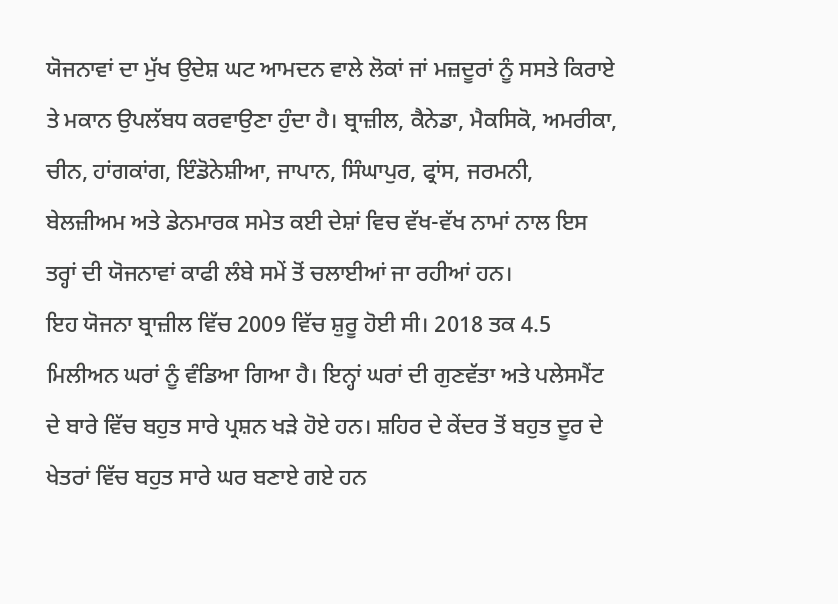ਯੋਜਨਾਵਾਂ ਦਾ ਮੁੱਖ ਉਦੇਸ਼ ਘਟ ਆਮਦਨ ਵਾਲੇ ਲੋਕਾਂ ਜਾਂ ਮਜ਼ਦੂਰਾਂ ਨੂੰ ਸਸਤੇ ਕਿਰਾਏ ਤੇ ਮਕਾਨ ਉਪਲੱਬਧ ਕਰਵਾਉਣਾ ਹੁੰਦਾ ਹੈ। ਬ੍ਰਾਜ਼ੀਲ, ਕੈਨੇਡਾ, ਮੈਕਸਿਕੋ, ਅਮਰੀਕਾ, ਚੀਨ, ਹਾਂਗਕਾਂਗ, ਇੰਡੋਨੇਸ਼ੀਆ, ਜਾਪਾਨ, ਸਿੰਘਾਪੁਰ, ਫ੍ਰਾਂਸ, ਜਰਮਨੀ, ਬੇਲਜ਼ੀਅਮ ਅਤੇ ਡੇਨਮਾਰਕ ਸਮੇਤ ਕਈ ਦੇਸ਼ਾਂ ਵਿਚ ਵੱਖ-ਵੱਖ ਨਾਮਾਂ ਨਾਲ ਇਸ ਤਰ੍ਹਾਂ ਦੀ ਯੋਜਨਾਵਾਂ ਕਾਫੀ ਲੰਬੇ ਸਮੇਂ ਤੋਂ ਚਲਾਈਆਂ ਜਾ ਰਹੀਆਂ ਹਨ।
ਇਹ ਯੋਜਨਾ ਬ੍ਰਾਜ਼ੀਲ ਵਿੱਚ 2009 ਵਿੱਚ ਸ਼ੁਰੂ ਹੋਈ ਸੀ। 2018 ਤਕ 4.5 ਮਿਲੀਅਨ ਘਰਾਂ ਨੂੰ ਵੰਡਿਆ ਗਿਆ ਹੈ। ਇਨ੍ਹਾਂ ਘਰਾਂ ਦੀ ਗੁਣਵੱਤਾ ਅਤੇ ਪਲੇਸਮੈਂਟ ਦੇ ਬਾਰੇ ਵਿੱਚ ਬਹੁਤ ਸਾਰੇ ਪ੍ਰਸ਼ਨ ਖੜੇ ਹੋਏ ਹਨ। ਸ਼ਹਿਰ ਦੇ ਕੇਂਦਰ ਤੋਂ ਬਹੁਤ ਦੂਰ ਦੇ ਖੇਤਰਾਂ ਵਿੱਚ ਬਹੁਤ ਸਾਰੇ ਘਰ ਬਣਾਏ ਗਏ ਹਨ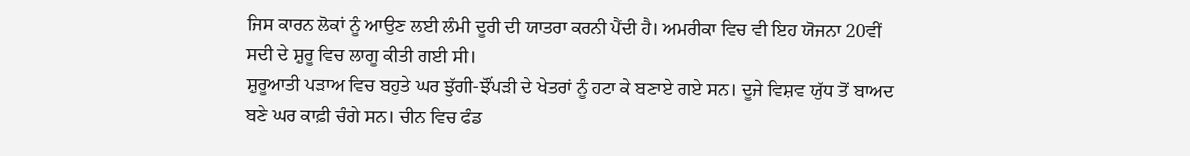ਜਿਸ ਕਾਰਨ ਲੋਕਾਂ ਨੂੰ ਆਉਣ ਲਈ ਲੰਮੀ ਦੂਰੀ ਦੀ ਯਾਤਰਾ ਕਰਨੀ ਪੈਂਦੀ ਹੈ। ਅਮਰੀਕਾ ਵਿਚ ਵੀ ਇਹ ਯੋਜਨਾ 20ਵੀਂ ਸਦੀ ਦੇ ਸ਼ੁਰੂ ਵਿਚ ਲਾਗੂ ਕੀਤੀ ਗਈ ਸੀ।
ਸ਼ੁਰੂਆਤੀ ਪੜਾਅ ਵਿਚ ਬਹੁਤੇ ਘਰ ਝੁੱਗੀ-ਝੌਂਪੜੀ ਦੇ ਖੇਤਰਾਂ ਨੂੰ ਹਟਾ ਕੇ ਬਣਾਏ ਗਏ ਸਨ। ਦੂਜੇ ਵਿਸ਼ਵ ਯੁੱਧ ਤੋਂ ਬਾਅਦ ਬਣੇ ਘਰ ਕਾਫ਼ੀ ਚੰਗੇ ਸਨ। ਚੀਨ ਵਿਚ ਫੰਡ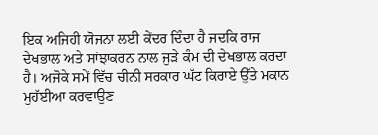ਇਕ ਅਜਿਹੀ ਯੋਜਨਾ ਲਈ ਕੇਂਦਰ ਦਿੰਦਾ ਹੈ ਜਦਕਿ ਰਾਜ ਦੇਖਭਾਲ ਅਤੇ ਸਾਂਝਾਕਰਨ ਨਾਲ ਜੁੜੇ ਕੰਮ ਦੀ ਦੇਖਭਾਲ ਕਰਦਾ ਹੈ। ਅਜੋਕੇ ਸਮੇਂ ਵਿੱਚ ਚੀਨੀ ਸਰਕਾਰ ਘੱਟ ਕਿਰਾਏ ਉੱਤੇ ਮਕਾਨ ਮੁਹੱਈਆ ਕਰਵਾਉਣ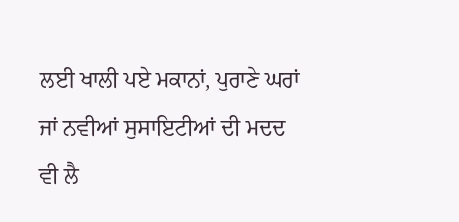ਲਈ ਖਾਲੀ ਪਏ ਮਕਾਨਾਂ, ਪੁਰਾਣੇ ਘਰਾਂ ਜਾਂ ਨਵੀਆਂ ਸੁਸਾਇਟੀਆਂ ਦੀ ਮਦਦ ਵੀ ਲੈ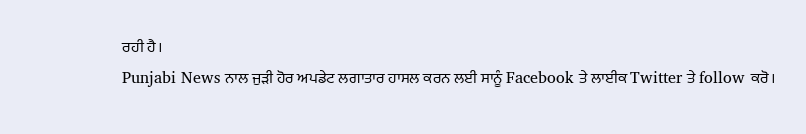ਰਹੀ ਹੈ।
Punjabi News ਨਾਲ ਜੁੜੀ ਹੋਰ ਅਪਡੇਟ ਲਗਾਤਾਰ ਹਾਸਲ ਕਰਨ ਲਈ ਸਾਨੂੰ Facebook ਤੇ ਲਾਈਕ Twitter ਤੇ follow ਕਰੋ।